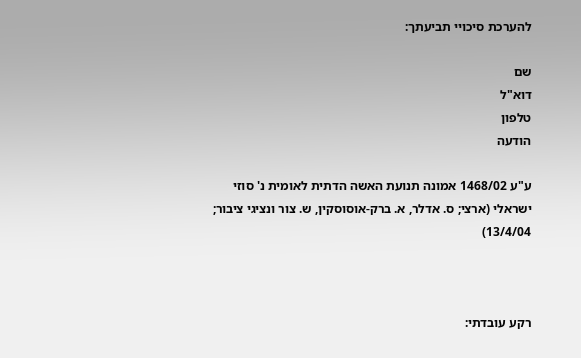להערכת סיכויי תביעתך:

שם
דוא"ל
טלפון
הודעה

ע"ע 1468/02 אמונה תנועת האשה הדתית לאומית נ' סוזי ישראלי (ארצי; ס. אדלר, א. ברק-אוסוסקין, ש. צור ונציגי ציבור; 13/4/04)



רקע עובדתי: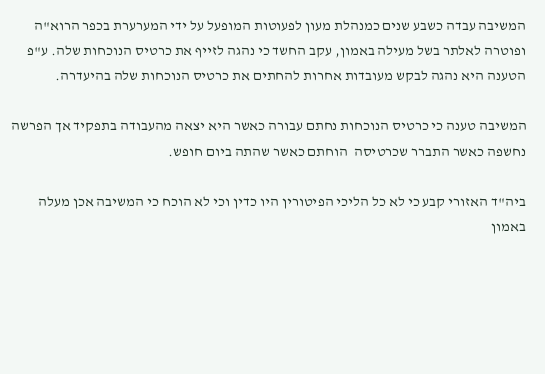המשיבה עבדה כשבע שנים כמנהלת מעון לפעוטות המופעל על ידי המערערת בכפר הרוא"ה ופוטרה לאלתר בשל מעילה באמון, עקב החשד כי נהגה לזייף את כרטיס הנוכחות שלה. ע"פ הטענה היא נהגה לבקש מעובדות אחרות להחתים את כרטיס הנוכחות שלה בהיעדרה.

המשיבה טענה כי כרטיס הנוכחות נחתם עבורה כאשר היא יצאה מהעבודה בתפקיד אך הפרשה נחשפה כאשר התברר שכרטיסה  הוחתם כאשר שהתה ביום חופש.

ביה"ד האזורי קבע כי לא כל הליכי הפיטורין היו כדין וכי לא הוכח כי המשיבה אכן מעלה באמון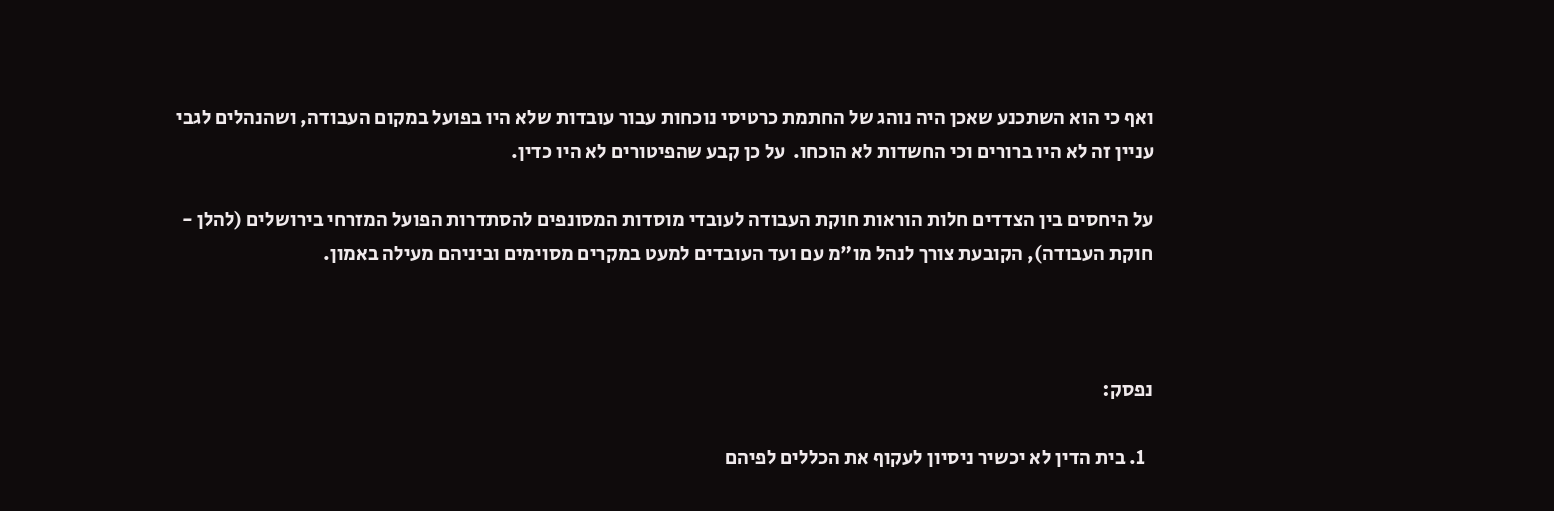ואף כי הוא השתכנע שאכן היה נוהג של החתמת כרטיסי נוכחות עבור עובדות שלא היו בפועל במקום העבודה, ושהנהלים לגבי עניין זה לא היו ברורים וכי החשדות לא הוכחו.  על כן קבע שהפיטורים לא היו כדין.

על היחסים בין הצדדים חלות הוראות חוקת העבודה לעובדי מוסדות המסונפים להסתדרות הפועל המזרחי בירושלים (להלן - חוקת העבודה), הקובעת צורך לנהל מו"מ עם ועד העובדים למעט במקרים מסוימים וביניהם מעילה באמון.



נפסק:

  1. בית הדין לא יכשיר ניסיון לעקוף את הכללים לפיהם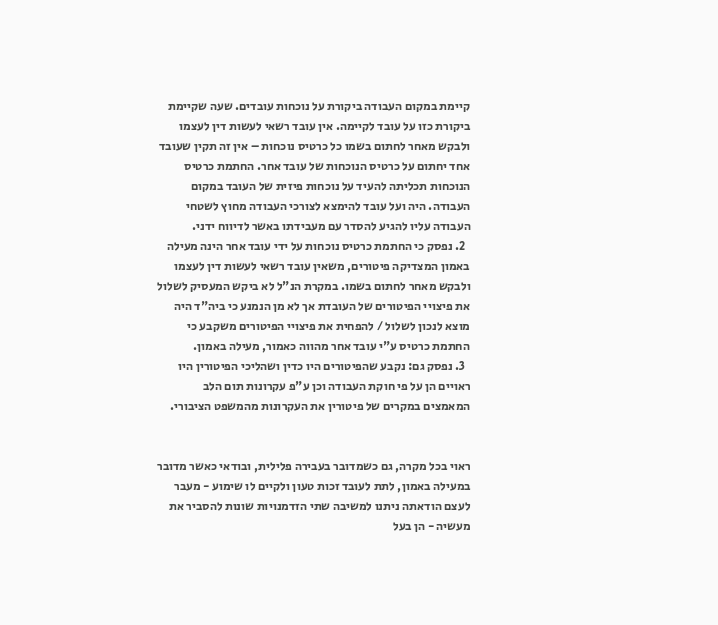קיימת במקום העבודה ביקורת על נוכחות עובדים. שעה שקיימת ביקורת כזו על עובד לקיימה. אין עובד רשאי לעשות דין לעצמו ולבקש מאחר לחתום בשמו כל כרטיס נוכחות – אין זה תקין שעובד אחד יחתום על כרטיס הנוכחות של עובד אחר. החתמת כרטיס הנוכחות תכליתה להעיד על נוכחות פיזית של העובד במקום העבודה. היה ועל עובד להימצא לצורכי העבודה מחוץ לשטחי העבודה עליו להגיע להסדר עם מעבידתו באשר לדיווח ידני.
  2. נפסק כי החתמת כרטיס נוכחות על ידי עובד אחר הינה מעילה באמון המצדיקה פיטורים, משאין עובד רשאי לעשות דין לעצמו ולבקש מאחר לחתום בשמו. במקרת הנ"ל לא ביקש המעסיק לשלול את פיצויי הפיטורים של העובדת אך לא מן הנמנע כי ביה"ד היה מוצא לנכון לשלול / להפחית את פיצויי הפיטורים משקבע כי החתמת כרטיס ע"י עובד אחר מהווה כאמור, מעילה באמון.
  3. נפסק גם: נקבע שהפיטורים היו כדין ושהליכי הפיטורין היו ראויים הן על פי חוקת העבודה וכן ע"פ עקרונות תום הלב המאמצים במקרים של פיטורין את העקרונות מהמשפט הציבורי.


ראוי בכל מקרה, גם כשמדובר בעבירה פלילית, ובודאי כאשר מדובר במעילה באמון, לתת לעובד זכות טעון ולקיים לו שימוע - מעבר לעצם הודאתה ניתנו למשיבה שתי הזדמנויות שונות להסביר את מעשיה - הן בעל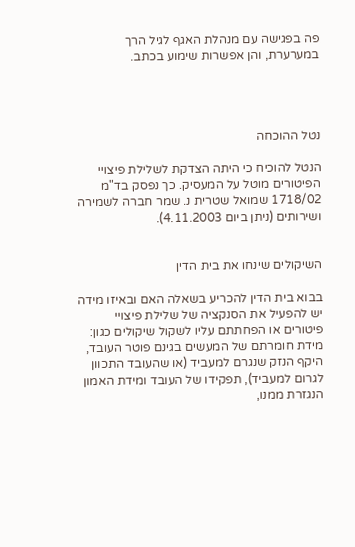פה בפגישה עם מנהלת האגף לגיל הרך במערערת, והן אפשרות שימוע בכתב.




נטל ההוכחה

הנטל להוכיח כי היתה הצדקת לשלילת פיצויי הפיטורים מוטל על המעסיק. כך נפסק בד"מ 1718/02 שמואל שטרית נ. שמר חברה לשמירה ושירותים (ניתן ביום 4.11.2003).


השיקולים שינחו את בית הדין

בבוא בית הדין להכריע בשאלה האם ובאיזו מידה יש להפעיל את הסנקציה של שלילת פיצויי פיטורים או הפחתתם עליו לשקול שיקולים כגון: מידת חומרתם של המעשים בגינם פוטר העובד, היקף הנזק שנגרם למעביד (או שהעובד התכוון לגרום למעביד), תפקידו של העובד ומידת האמון הנגזרת ממנו,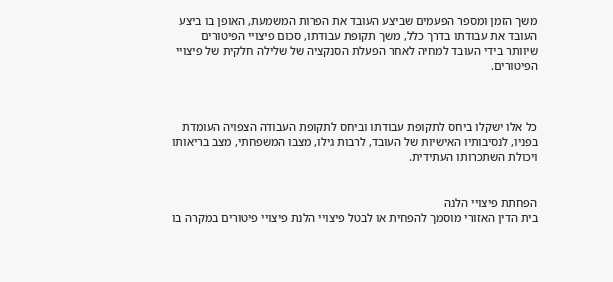משך הזמן ומספר הפעמים שביצע העובד את הפרות המשמעת, האופן בו ביצע העובד את עבודתו בדרך כלל, משך תקופת עבודתו, סכום פיצויי הפיטורים שיוותר בידי העובד למחיה לאחר הפעלת הסנקציה של שלילה חלקית של פיצויי הפיטורים.



כל אלו ישקלו ביחס לתקופת עבודתו וביחס לתקופת העבודה הצפויה העומדת בפניו, לנסיבותיו האישיות של העובד, לרבות גילו, מצבו המשפחתי, מצב בריאותו ויכולת השתכרותו העתידית.


הפחתת פיצויי הלנה
בית הדין האזורי מוסמך להפחית או לבטל פיצויי הלנת פיצויי פיטורים במקרה בו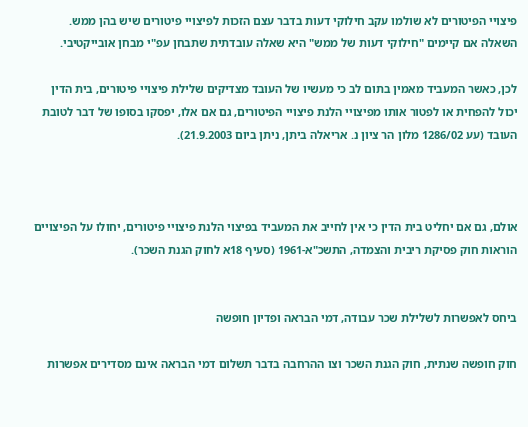פיצויי הפיטורים לא שולמו עקב חילוקי דעות בדבר עצם הזכות לפיצויי פיטורים שיש בהן ממש.
השאלה אם קיימים "חילוקי דעות של ממש" היא שאלה עובדתית שתבחן עפ"י מבחן אובייקטיבי.

לכן, כאשר המעביד מאמין בתום לב כי מעשיו של העובד מצדיקים שלילת פיצויי פיטורים, בית הדין יכול להפחית או לפטור אותו מפיצויי הלנת פיצויי הפיטורים, גם אם אלו, יפסקו בסופו של דבר לטובת העובד (עע 1286/02 מלון הר ציון נ. אריאלה ביתן, ניתן ביום 21.9.2003).



אולם, גם אם יחליט בית הדין כי אין לחייב את המעביד בפיצוי הלנת פיצויי פיטורים, יחולו על הפיצויים הוראות חוק פסיקת ריבית והצמדה, התשכ"א-1961 (סעיף 18א לחוק הגנת השכר).


ביחס לאפשרות לשלילת שכר עבודה, דמי הבראה ופדיון חופשה

חוק חופשה שנתית, חוק הגנת השכר וצו ההרחבה בדבר תשלום דמי הבראה אינם מסדירים אפשרות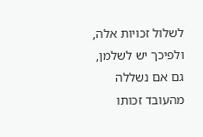לשלול זכויות אלה, ולפיכך יש לשלמן, גם אם נשללה מהעובד זכותו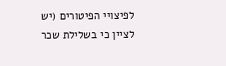לפיצויי הפיטורים (יש לציין כי בשלילת שכר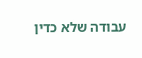עבודה שלא כדין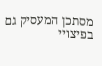מסתכן המעסיק גם בפיצויי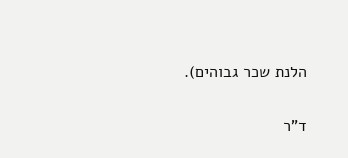הלנת שכר גבוהים).

ד"ר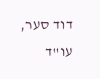דוד סער, עו"ד